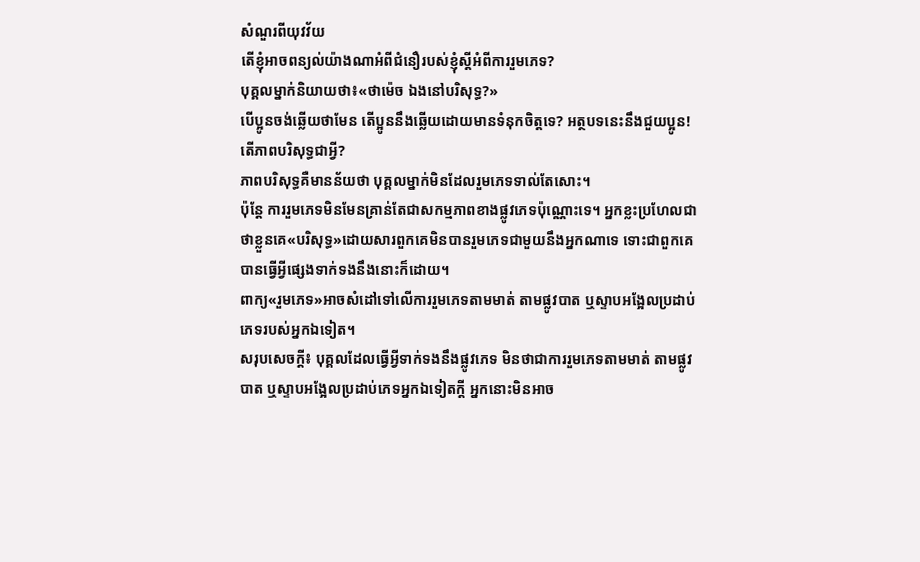សំណួរពីយុវវ័យ
តើខ្ញុំអាចពន្យល់យ៉ាងណាអំពីជំនឿរបស់ខ្ញុំស្ដីអំពីការរួមភេទ?
បុគ្គលម្នាក់និយាយថា៖«ថាម៉េច ឯងនៅបរិសុទ្ធ?»
បើប្អូនចង់ឆ្លើយថាមែន តើប្អូននឹងឆ្លើយដោយមានទំនុកចិត្តទេ? អត្ថបទនេះនឹងជួយប្អូន!
តើភាពបរិសុទ្ធជាអ្វី?
ភាពបរិសុទ្ធគឺមានន័យថា បុគ្គលម្នាក់មិនដែលរួមភេទទាល់តែសោះ។
ប៉ុន្តែ ការរួមភេទមិនមែនគ្រាន់តែជាសកម្មភាពខាងផ្លូវភេទប៉ុណ្ណោះទេ។ អ្នកខ្លះប្រហែលជាថាខ្លួនគេ«បរិសុទ្ធ»ដោយសារពួកគេមិនបានរួមភេទជាមួយនឹងអ្នកណាទេ ទោះជាពួកគេបានធ្វើអ្វីផ្សេងទាក់ទងនឹងនោះក៏ដោយ។
ពាក្យ«រួមភេទ»អាចសំដៅទៅលើការរួមភេទតាមមាត់ តាមផ្លូវបាត ឬស្ទាបអង្អែលប្រដាប់ភេទរបស់អ្នកឯទៀត។
សរុបសេចក្ដី៖ បុគ្គលដែលធ្វើអ្វីទាក់ទងនឹងផ្លូវភេទ មិនថាជាការរួមភេទតាមមាត់ តាមផ្លូវបាត ឬស្ទាបអង្អែលប្រដាប់ភេទអ្នកឯទៀតក្ដី អ្នកនោះមិនអាច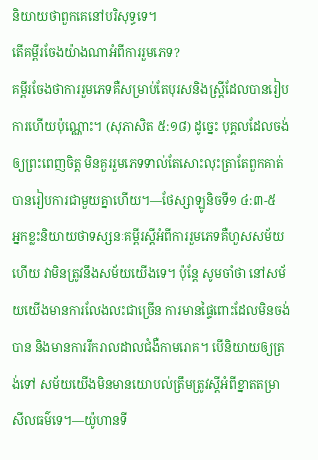និយាយថាពួកគេនៅបរិសុទ្ធទេ។
តើគម្ពីរចែងយ៉ាងណាអំពីការរួមភេទ?
គម្ពីរចែងថាការរួមភេទគឺសម្រាប់តែបុរសនិងស្ត្រីដែលបានរៀបការហើយប៉ុណ្ណោះ។ (សុភាសិត ៥:១៨) ដូច្នេះ បុគ្គលដែលចង់ឲ្យព្រះពេញចិត្ត មិនគួររួមភេទទាល់តែសោះលុះត្រាតែពួកគាត់បានរៀបការជាមួយគ្នាហើយ។—ថែស្សាឡូនិចទី១ ៤:៣-៥
អ្នកខ្លះនិយាយថាទស្សនៈគម្ពីរស្ដីអំពីការរួមភេទគឺហួសសម័យហើយ វាមិនត្រូវនឹងសម័យយើងទេ។ ប៉ុន្តែ សូមចាំថា នៅសម័យយើងមានការលែងលះជាច្រើន ការមានផ្ទៃពោះដែលមិនចង់បាន និងមានការរីករាលដាលជំងឺកាមរោគ។ បើនិយាយឲ្យត្រង់ទៅ សម័យយើងមិនមានយោបល់ត្រឹមត្រូវស្ដីអំពីខ្នាតតម្រាសីលធម៌ទេ។—យ៉ូហានទី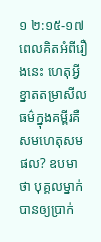១ ២:១៥-១៧
ពេលគិតអំពីរឿងនេះ ហេតុអ្វីខ្នាតតម្រាសីលធម៌ក្នុងគម្ពីរគឺសមហេតុសមផល? ឧបមាថា បុគ្គលម្នាក់បានឲ្យប្រាក់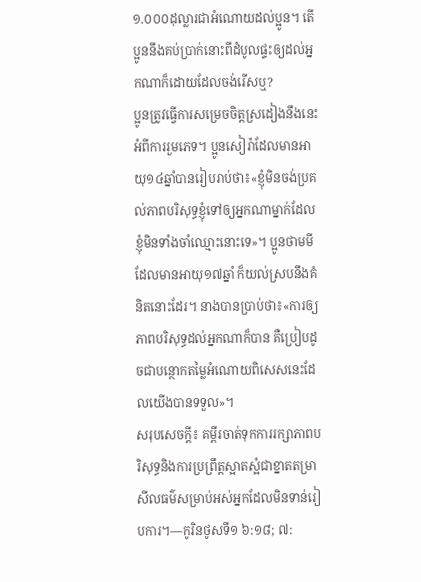១.០០០ដុល្លារជាអំណោយដល់ប្អូន។ តើប្អូននឹងគប់ប្រាក់នោះពីដំបូលផ្ទះឲ្យដល់អ្នកណាក៏ដោយដែលចង់រើសឬ?
ប្អូនត្រូវធ្វើការសម្រេចចិត្តស្រដៀងនឹងនេះអំពីការរួមភេទ។ ប្អូនសៀរ៉ាដែលមានអាយុ១៤ឆ្នាំបានរៀបរាប់ថា៖«ខ្ញុំមិនចង់ប្រគល់ភាពបរិសុទ្ធខ្ញុំទៅឲ្យអ្នកណាម្នាក់ដែលខ្ញុំមិនទាំងចាំឈ្មោះនោះទេ»។ ប្អូនថាមមីដែលមានអាយុ១៧ឆ្នាំ ក៏យល់ស្របនឹងគំនិតនោះដែរ។ នាងបានប្រាប់ថា៖«ការឲ្យភាពបរិសុទ្ធដល់អ្នកណាក៏បាន គឺប្រៀបដូចជាបន្ថោកតម្លៃអំណោយពិសេសនេះដែលយើងបានទទួល»។
សរុបសេចក្ដី៖ គម្ពីរចាត់ទុកការរក្សាភាពបរិសុទ្ធនិងការប្រព្រឹត្តស្អាតស្អំជាខ្នាតតម្រាសីលធម៌សម្រាប់អស់អ្នកដែលមិនទាន់រៀបការ។—កូរិនថូសទី១ ៦:១៨; ៧: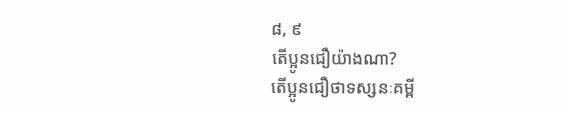៨, ៩
តើប្អូនជឿយ៉ាងណា?
តើប្អូនជឿថាទស្សនៈគម្ពី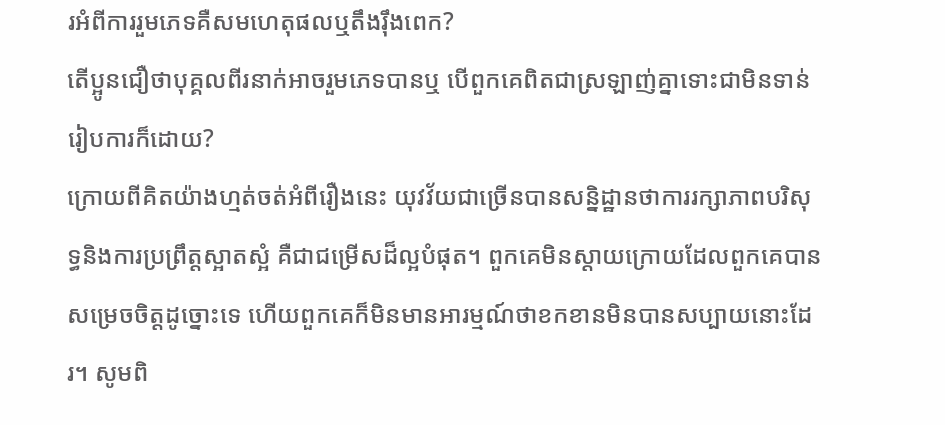រអំពីការរួមភេទគឺសមហេតុផលឬតឹងរ៉ឹងពេក?
តើប្អូនជឿថាបុគ្គលពីរនាក់អាចរួមភេទបានឬ បើពួកគេពិតជាស្រឡាញ់គ្នាទោះជាមិនទាន់រៀបការក៏ដោយ?
ក្រោយពីគិតយ៉ាងហ្មត់ចត់អំពីរឿងនេះ យុវវ័យជាច្រើនបានសន្និដ្ឋានថាការរក្សាភាពបរិសុទ្ធនិងការប្រព្រឹត្តស្អាតស្អំ គឺជាជម្រើសដ៏ល្អបំផុត។ ពួកគេមិនស្ដាយក្រោយដែលពួកគេបានសម្រេចចិត្តដូច្នោះទេ ហើយពួកគេក៏មិនមានអារម្មណ៍ថាខកខានមិនបានសប្បាយនោះដែរ។ សូមពិ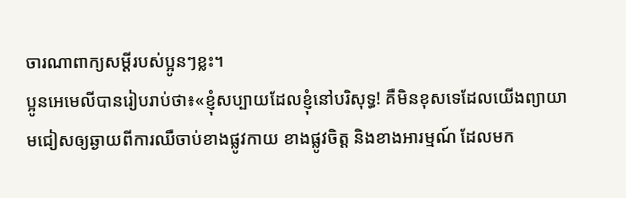ចារណាពាក្យសម្ដីរបស់ប្អូនៗខ្លះ។
ប្អូនអេមេលីបានរៀបរាប់ថា៖«ខ្ញុំសប្បាយដែលខ្ញុំនៅបរិសុទ្ធ! គឺមិនខុសទេដែលយើងព្យាយាមជៀសឲ្យឆ្ងាយពីការឈឺចាប់ខាងផ្លូវកាយ ខាងផ្លូវចិត្ត និងខាងអារម្មណ៍ ដែលមក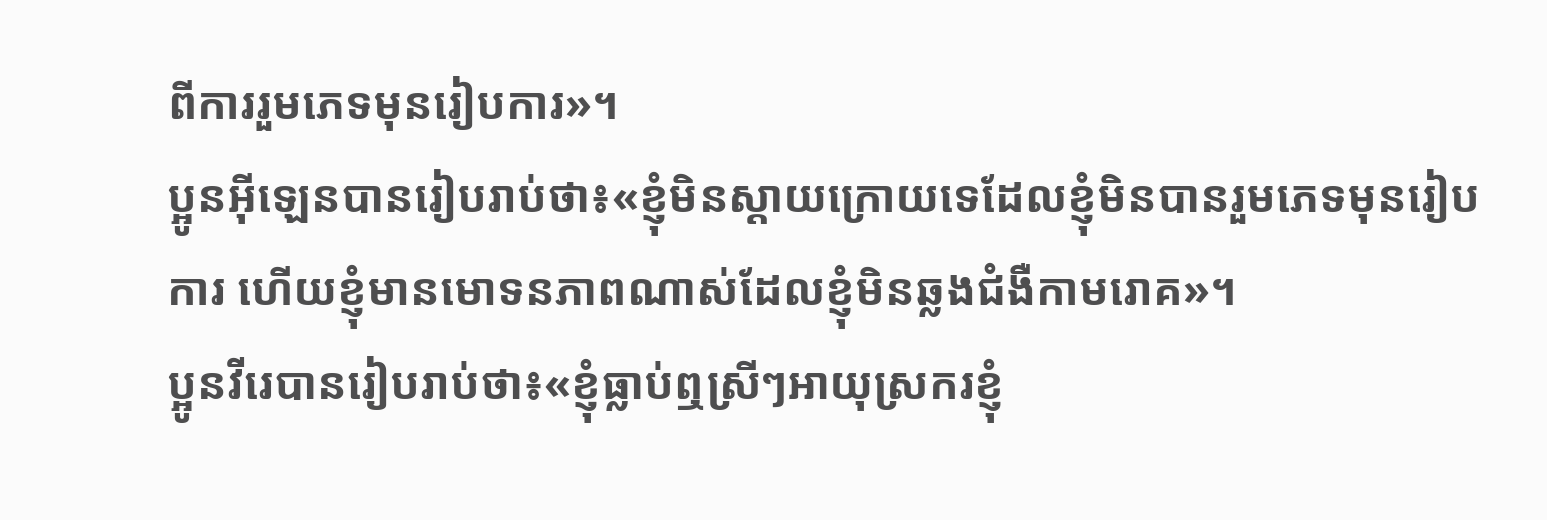ពីការរួមភេទមុនរៀបការ»។
ប្អូនអ៊ីឡេនបានរៀបរាប់ថា៖«ខ្ញុំមិនស្ដាយក្រោយទេដែលខ្ញុំមិនបានរួមភេទមុនរៀបការ ហើយខ្ញុំមានមោទនភាពណាស់ដែលខ្ញុំមិនឆ្លងជំងឺកាមរោគ»។
ប្អូនវីរេបានរៀបរាប់ថា៖«ខ្ញុំធ្លាប់ឮស្រីៗអាយុស្រករខ្ញុំ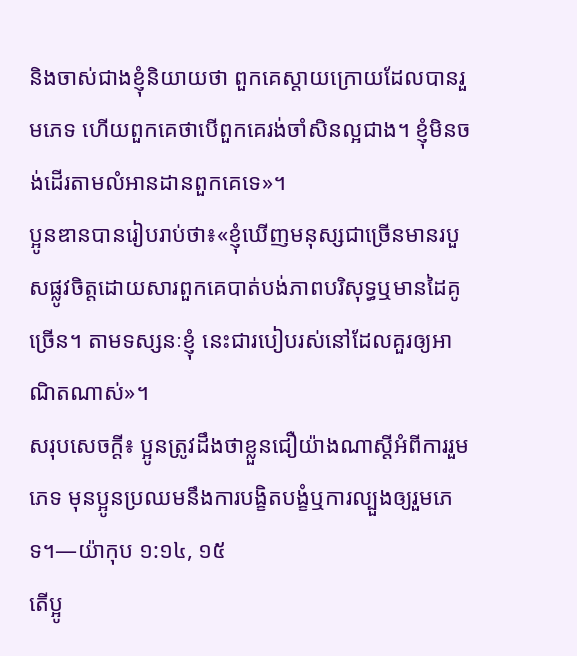និងចាស់ជាងខ្ញុំនិយាយថា ពួកគេស្ដាយក្រោយដែលបានរួមភេទ ហើយពួកគេថាបើពួកគេរង់ចាំសិនល្អជាង។ ខ្ញុំមិនចង់ដើរតាមលំអានដានពួកគេទេ»។
ប្អូនឌានបានរៀបរាប់ថា៖«ខ្ញុំឃើញមនុស្សជាច្រើនមានរបួសផ្លូវចិត្តដោយសារពួកគេបាត់បង់ភាពបរិសុទ្ធឬមានដៃគូច្រើន។ តាមទស្សនៈខ្ញុំ នេះជារបៀបរស់នៅដែលគួរឲ្យអាណិតណាស់»។
សរុបសេចក្ដី៖ ប្អូនត្រូវដឹងថាខ្លួនជឿយ៉ាងណាស្ដីអំពីការរួមភេទ មុនប្អូនប្រឈមនឹងការបង្ខិតបង្ខំឬការល្បួងឲ្យរួមភេទ។—យ៉ាកុប ១:១៤, ១៥
តើប្អូ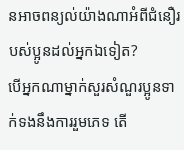នអាចពន្យល់យ៉ាងណាអំពីជំនឿរបស់ប្អូនដល់អ្នកឯទៀត?
បើអ្នកណាម្នាក់សួរសំណួរប្អូនទាក់ទងនឹងការរួមភេទ តើ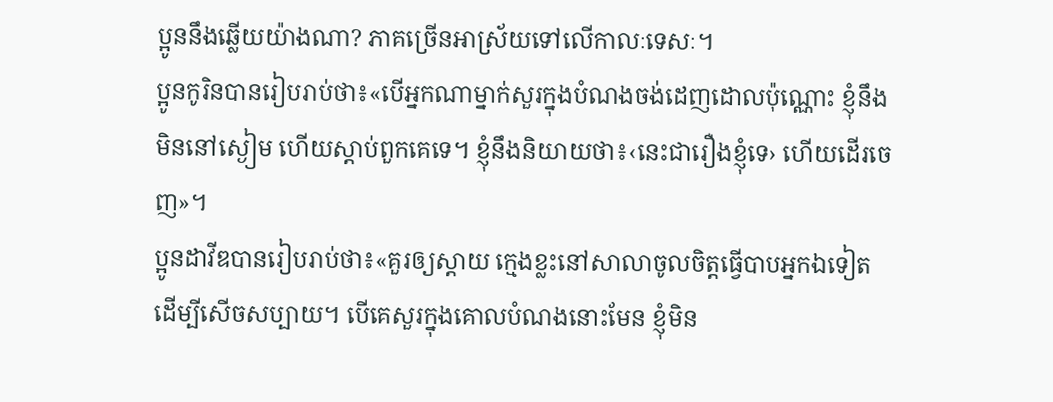ប្អូននឹងឆ្លើយយ៉ាងណា? ភាគច្រើនអាស្រ័យទៅលើកាលៈទេសៈ។
ប្អូនកូរិនបានរៀបរាប់ថា៖«បើអ្នកណាម្នាក់សួរក្នុងបំណងចង់ដេញដោលប៉ុណ្ណោះ ខ្ញុំនឹងមិននៅស្ងៀម ហើយស្ដាប់ពួកគេទេ។ ខ្ញុំនឹងនិយាយថា៖‹នេះជារឿងខ្ញុំទេ› ហើយដើរចេញ»។
ប្អូនដាវីឌបានរៀបរាប់ថា៖«គួរឲ្យស្ដាយ ក្មេងខ្លះនៅសាលាចូលចិត្តធ្វើបាបអ្នកឯទៀតដើម្បីសើចសប្បាយ។ បើគេសួរក្នុងគោលបំណងនោះមែន ខ្ញុំមិន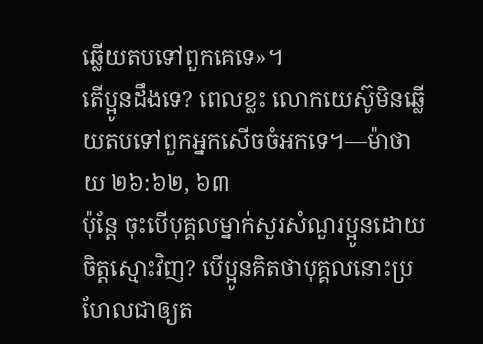ឆ្លើយតបទៅពួកគេទេ»។
តើប្អូនដឹងទេ? ពេលខ្លះ លោកយេស៊ូមិនឆ្លើយតបទៅពួកអ្នកសើចចំអកទេ។—ម៉ាថាយ ២៦:៦២, ៦៣
ប៉ុន្តែ ចុះបើបុគ្គលម្នាក់សួរសំណួរប្អូនដោយចិត្តស្មោះវិញ? បើប្អូនគិតថាបុគ្គលនោះប្រហែលជាឲ្យត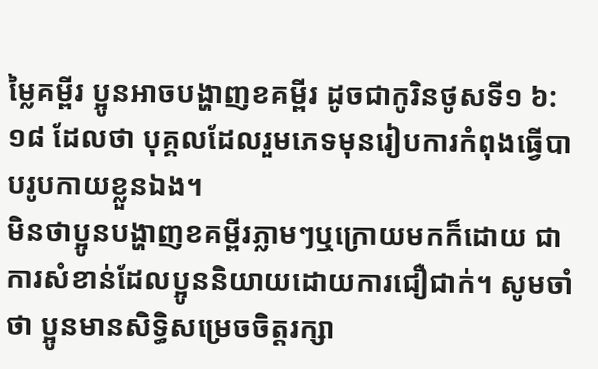ម្លៃគម្ពីរ ប្អូនអាចបង្ហាញខគម្ពីរ ដូចជាកូរិនថូសទី១ ៦:១៨ ដែលថា បុគ្គលដែលរួមភេទមុនរៀបការកំពុងធ្វើបាបរូបកាយខ្លួនឯង។
មិនថាប្អូនបង្ហាញខគម្ពីរភ្លាមៗឬក្រោយមកក៏ដោយ ជាការសំខាន់ដែលប្អូននិយាយដោយការជឿជាក់។ សូមចាំថា ប្អូនមានសិទ្ធិសម្រេចចិត្តរក្សា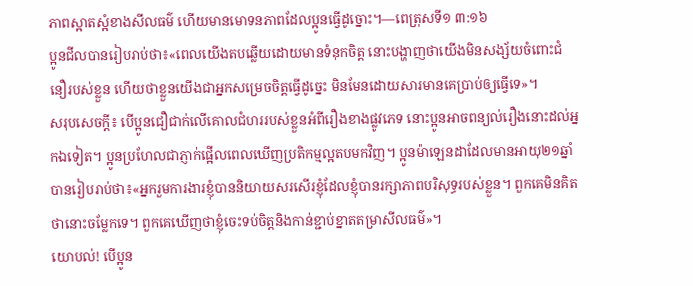ភាពស្អាតស្អំខាងសីលធម៌ ហើយមានមោទនភាពដែលប្អូនធ្វើដូច្នោះ។—ពេត្រុសទី១ ៣:១៦
ប្អូនជីលបានរៀបរាប់ថា៖«ពេលយើងតបឆ្លើយដោយមានទំនុកចិត្ត នោះបង្ហាញថាយើងមិនសង្ស័យចំពោះជំនឿរបស់ខ្លួន ហើយថាខ្លួនយើងជាអ្នកសម្រេចចិត្តធ្វើដូច្នេះ មិនមែនដោយសារមានគេប្រាប់ឲ្យធ្វើទេ»។
សរុបសេចក្ដី៖ បើប្អូនជឿជាក់លើគោលជំហររបស់ខ្លួនអំពីរឿងខាងផ្លូវភេទ នោះប្អូនអាចពន្យល់រឿងនោះដល់អ្នកឯទៀត។ ប្អូនប្រហែលជាភ្ញាក់ផ្អើលពេលឃើញប្រតិកម្មល្អតបមកវិញ។ ប្អូនម៉ាឡេនដាដែលមានអាយុ២១ឆ្នាំ បានរៀបរាប់ថា៖«អ្នករួមការងារខ្ញុំបាននិយាយសរសើរខ្ញុំដែលខ្ញុំបានរក្សាភាពបរិសុទ្ធរបស់ខ្លួន។ ពួកគេមិនគិតថានោះចម្លែកទេ។ ពួកគេឃើញថាខ្ញុំចេះទប់ចិត្តនិងកាន់ខ្ជាប់ខ្នាតតម្រាសីលធម៌»។
យោបល់! បើប្អូន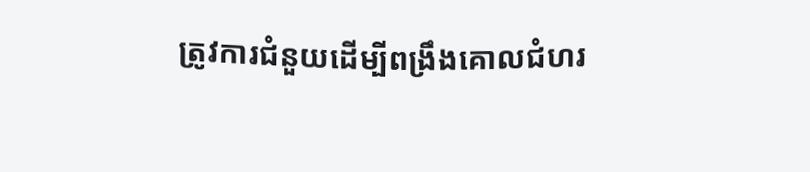ត្រូវការជំនួយដើម្បីពង្រឹងគោលជំហរ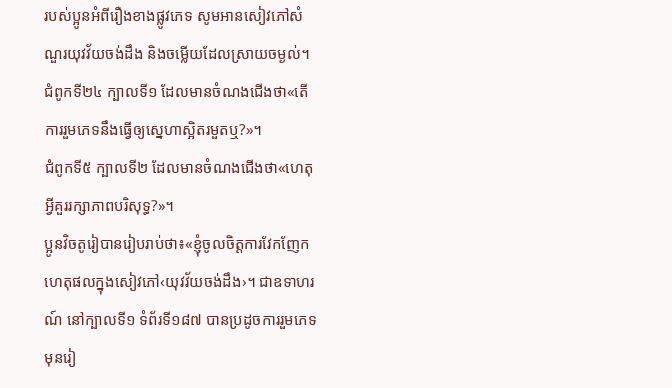របស់ប្អូនអំពីរឿងខាងផ្លូវភេទ សូមអានសៀវភៅសំណួរយុវវ័យចង់ដឹង និងចម្លើយដែលស្រាយចម្ងល់។
ជំពូកទី២៤ ក្បាលទី១ ដែលមានចំណងជើងថា«តើការរួមភេទនឹងធ្វើឲ្យស្នេហាស្អិតរមួតឬ?»។
ជំពូកទី៥ ក្បាលទី២ ដែលមានចំណងជើងថា«ហេតុអ្វីគួររក្សាភាពបរិសុទ្ធ?»។
ប្អូនវិចតូរៀបានរៀបរាប់ថា៖«ខ្ញុំចូលចិត្តការវែកញែកហេតុផលក្នុងសៀវភៅ‹យុវវ័យចង់ដឹង›។ ជាឧទាហរណ៍ នៅក្បាលទី១ ទំព័រទី១៨៧ បានប្រដូចការរួមភេទមុនរៀ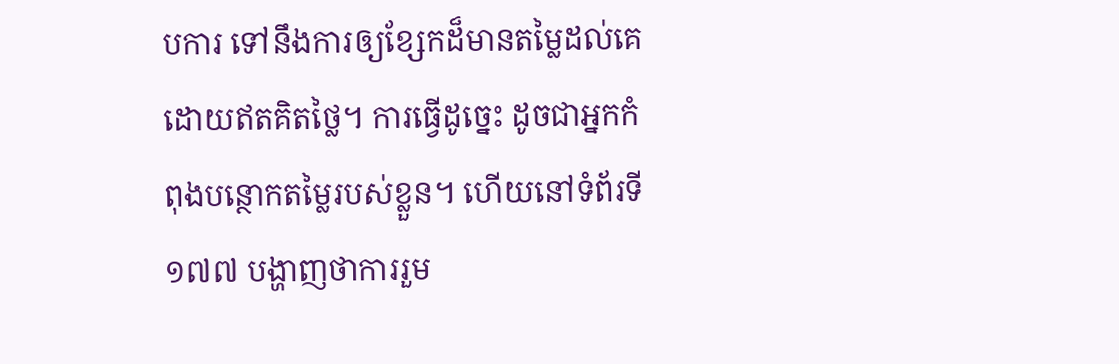បការ ទៅនឹងការឲ្យខ្សែកដ៏មានតម្លៃដល់គេដោយឥតគិតថ្លៃ។ ការធ្វើដូច្នេះ ដូចជាអ្នកកំពុងបន្ថោកតម្លៃរបស់ខ្លួន។ ហើយនៅទំព័រទី១៧៧ បង្ហាញថាការរួម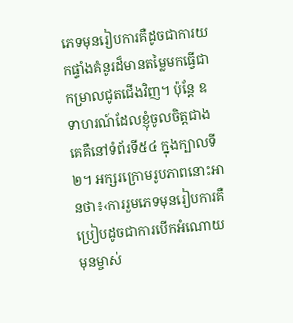ភេទមុនរៀបការគឺដូចជាការយកផ្ទាំងគំនូរដ៏មានតម្លៃមកធ្វើជាកម្រាលជូតជើងវិញ។ ប៉ុន្តែ ឧទាហរណ៍ដែលខ្ញុំចូលចិត្តជាងគេគឺនៅទំព័រទី៥៤ ក្នុងក្បាលទី២។ អក្សរក្រោមរូបភាពនោះអានថា៖‹ការរួមភេទមុនរៀបការគឺប្រៀបដូចជាការបើកអំណោយមុនម្ចាស់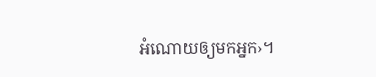អំណោយឲ្យមកអ្នក›។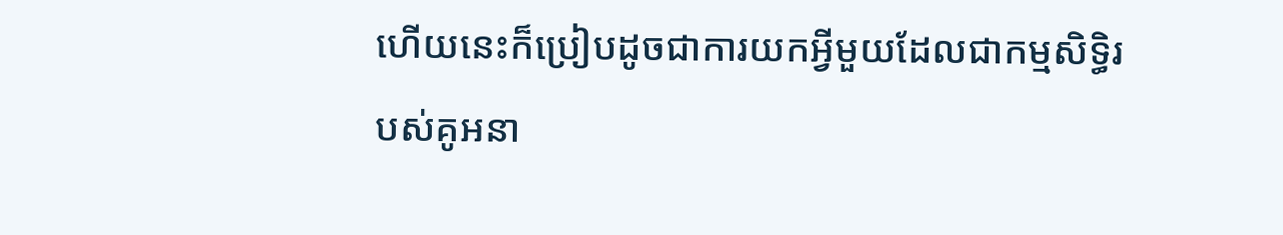ហើយនេះក៏ប្រៀបដូចជាការយកអ្វីមួយដែលជាកម្មសិទ្ធិរបស់គូអនា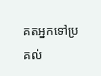គតអ្នកទៅប្រគល់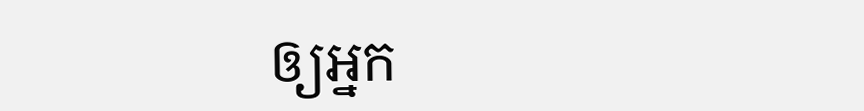ឲ្យអ្នក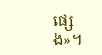ផ្សេង»។